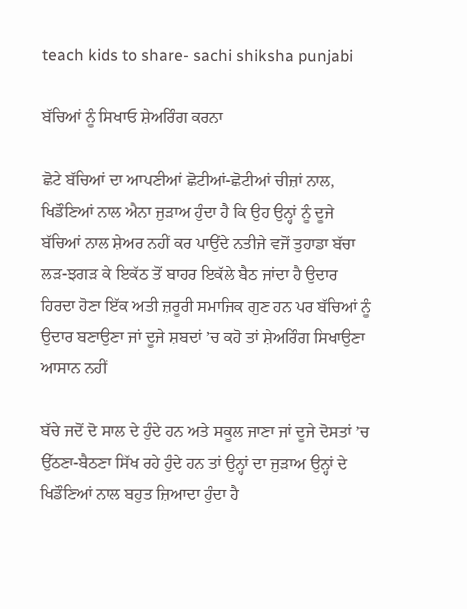teach kids to share- sachi shiksha punjabi

ਬੱਚਿਆਂ ਨੂੰ ਸਿਖਾਓ ਸ਼ੇਅਰਿੰਗ ਕਰਨਾ

ਛੋਟੇ ਬੱਚਿਆਂ ਦਾ ਆਪਣੀਆਂ ਛੋਟੀਆਂ-ਛੋਟੀਆਂ ਚੀਜ਼ਾਂ ਨਾਲ, ਖਿਡੌਣਿਆਂ ਨਾਲ ਐਨਾ ਜੁੜਾਅ ਹੁੰਦਾ ਹੈ ਕਿ ਉਹ ਉਨ੍ਹਾਂ ਨੂੰ ਦੂਜੇ ਬੱਚਿਆਂ ਨਾਲ ਸ਼ੇਅਰ ਨਹੀਂ ਕਰ ਪਾਉਂਦੇ ਨਤੀਜੇ ਵਜੋਂ ਤੁਹਾਡਾ ਬੱਚਾ ਲੜ-ਝਗੜ ਕੇ ਇਕੱਠ ਤੋਂ ਬਾਹਰ ਇਕੱਲੇ ਬੈਠ ਜਾਂਦਾ ਹੈ ਉਦਾਰ ਹਿਰਦਾ ਹੋਣਾ ਇੱਕ ਅਤੀ ਜ਼ਰੂਰੀ ਸਮਾਜਿਕ ਗੁਣ ਹਨ ਪਰ ਬੱਚਿਆਂ ਨੂੰ ਉਦਾਰ ਬਣਾਉਣਾ ਜਾਂ ਦੂਜੇ ਸ਼ਬਦਾਂ ’ਚ ਕਹੋ ਤਾਂ ਸ਼ੇਅਰਿੰਗ ਸਿਖਾਉਣਾ ਆਸਾਨ ਨਹੀਂ

ਬੱਚੇ ਜਦੋਂ ਦੋ ਸਾਲ ਦੇ ਹੁੰਦੇ ਹਨ ਅਤੇ ਸਕੂਲ ਜਾਣਾ ਜਾਂ ਦੂਜੇ ਦੋਸਤਾਂ ’ਚ ਉੱਠਣਾ-ਬੈਠਣਾ ਸਿੱਖ ਰਹੇ ਹੁੰਦੇ ਹਨ ਤਾਂ ਉਨ੍ਹਾਂ ਦਾ ਜੁੜਾਅ ਉਨ੍ਹਾਂ ਦੇ ਖਿਡੌਣਿਆਂ ਨਾਲ ਬਹੁਤ ਜ਼ਿਆਦਾ ਹੁੰਦਾ ਹੈ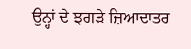ਉਨ੍ਹਾਂ ਦੇ ਝਗੜੇ ਜ਼ਿਆਦਾਤਰ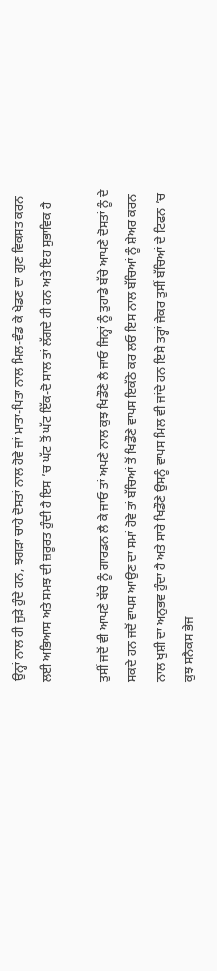ਉਨ੍ਹਾਂ ਨਾਲ ਹੀ ਜੁੜੇ ਹੁੰਦੇ ਹਨ, ਝਗੜਾ ਚਾਹੇ ਦੋਸਤਾਂ ਨਾਲ ਹੋਵੇ ਜਾਂ ਮਾਤਾ-ਪਿਤਾ ਨਾਲ ਮਿਲ-ਵੰਡ ਕੇ ਖੇਡਣ ਦਾ ਗੁਣ ਵਿਕਸਤ ਕਰਨ ਲਈ ਅਭਿਆਸ ਅਤੇ ਸਮਝ ਦੀ ਜ਼ਰੂਰਤ ਹੁੰਦੀ ਹੈ ਇਸ ’ਚ ਘੱਟ ਤੋਂ ਘੱਟ ਇੱਕ-ਦੋ ਸਾਲ ਤਾਂ ਲੱਗਦੇ ਹੀ ਹਨ ਅਤੇ ਇਹ ਸੁਭਾਵਿਕ ਹੈ

ਤੁਸੀਂ ਜਦੋਂ ਵੀ ਆਪਣੇ ਬੱਚੇ ਨੂੰ ਗਾਰਡਨ ਲੈ ਕੇ ਜਾਓ ਤਾਂ ਅਪਣੇ ਨਾਲ ਕੁਝ ਖਿਡੌਣੇ ਲੈ ਜਾਓ ਜਿਨ੍ਹਾਂ ਨੂੰ ਤੁਹਾਡੇ ਬੱਚੇ ਆਪਣੇ ਦੋਸਤਾਂ ਨੂੰ ਦੇ ਸਕਦੇ ਹਨ ਜਦੋਂ ਵਾਪਸ ਆਉਣ ਦਾ ਸਮਾਂ ਹੋਵੇ ਤਾਂ ਬੱਚਿਆਂ ਤੋਂ ਖਿਡੌਣੇ ਵਾਪਸ ਇਕੱਠੇ ਕਰ ਲਓ ਇਸ ਨਾਲ ਬੱਚਿਆਂ ਨੂੰ ਸ਼ੇਅਰ ਕਰਨ ਨਾਲ ਖੁਸ਼ੀ ਦਾ ਅਨੁਭਵ ਹੁੰਦਾ ਹੈ ਅਤੇ ਸਾਰੇ ਖਿਡੌਣੇ ਉਸਨੂੰ ਵਾਪਸ ਮਿਲ ਵੀ ਜਾਂਦੇ ਹਨ ਇਸੇ ਤਰ੍ਹਾਂ ਜੇਕਰ ਤੁਸੀਂ ਬੱਚਿਆਂ ਦੇ ਟਿਫਨ ’ਚ ਕੁਝ ਸਨੈਕਸ ਭੇਜ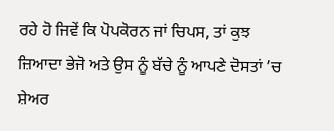ਰਹੇ ਹੋ ਜਿਵੇਂ ਕਿ ਪੋਪਕੋਰਨ ਜਾਂ ਚਿਪਸ, ਤਾਂ ਕੁਝ ਜ਼ਿਆਦਾ ਭੇਜੋ ਅਤੇ ਉਸ ਨੂੰ ਬੱਚੇ ਨੂੰ ਆਪਣੇ ਦੋਸਤਾਂ ’ਚ ਸ਼ੇਅਰ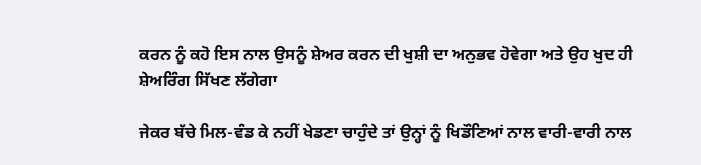ਕਰਨ ਨੂੰ ਕਹੋ ਇਸ ਨਾਲ ਉਸਨੂੰ ਸ਼ੇਅਰ ਕਰਨ ਦੀ ਖੁਸ਼ੀ ਦਾ ਅਨੁਭਵ ਹੋਵੇਗਾ ਅਤੇ ਉਹ ਖੁਦ ਹੀ ਸ਼ੇਅਰਿੰਗ ਸਿੱਖਣ ਲੱਗੇਗਾ

ਜੇਕਰ ਬੱਚੇ ਮਿਲ-ਵੰਡ ਕੇ ਨਹੀਂ ਖੇਡਣਾ ਚਾਹੁੰਦੇ ਤਾਂ ਉਨ੍ਹਾਂ ਨੂੰ ਖਿਡੌਣਿਆਂ ਨਾਲ ਵਾਰੀ-ਵਾਰੀ ਨਾਲ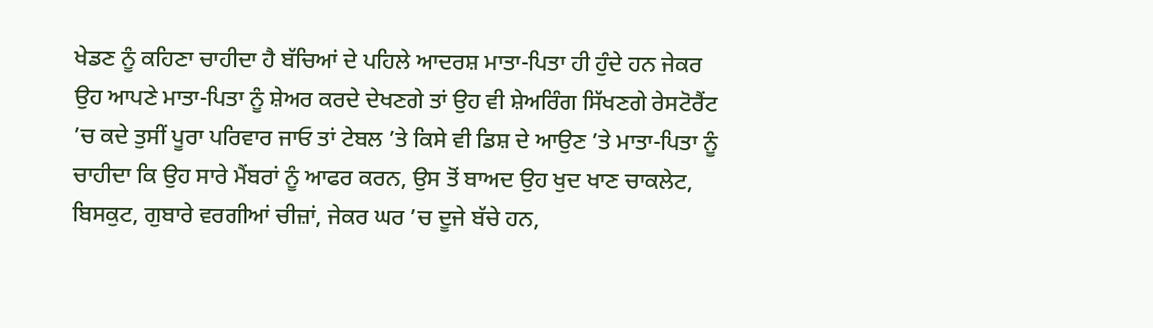ਖੇਡਣ ਨੂੰ ਕਹਿਣਾ ਚਾਹੀਦਾ ਹੈ ਬੱਚਿਆਂ ਦੇ ਪਹਿਲੇ ਆਦਰਸ਼ ਮਾਤਾ-ਪਿਤਾ ਹੀ ਹੁੰਦੇ ਹਨ ਜੇਕਰ ਉਹ ਆਪਣੇ ਮਾਤਾ-ਪਿਤਾ ਨੂੰ ਸ਼ੇਅਰ ਕਰਦੇ ਦੇਖਣਗੇ ਤਾਂ ਉਹ ਵੀ ਸ਼ੇਅਰਿੰਗ ਸਿੱਖਣਗੇ ਰੇਸਟੋਰੈਂਟ ’ਚ ਕਦੇ ਤੁਸੀਂ ਪੂਰਾ ਪਰਿਵਾਰ ਜਾਓ ਤਾਂ ਟੇਬਲ ’ਤੇ ਕਿਸੇ ਵੀ ਡਿਸ਼ ਦੇ ਆਉਣ ’ਤੇ ਮਾਤਾ-ਪਿਤਾ ਨੂੰ ਚਾਹੀਦਾ ਕਿ ਉਹ ਸਾਰੇ ਮੈਂਬਰਾਂ ਨੂੰ ਆਫਰ ਕਰਨ, ਉਸ ਤੋਂ ਬਾਅਦ ਉਹ ਖੁਦ ਖਾਣ ਚਾਕਲੇਟ, ਬਿਸਕੁਟ, ਗੁਬਾਰੇ ਵਰਗੀਆਂ ਚੀਜ਼ਾਂ, ਜੇਕਰ ਘਰ ’ਚ ਦੂਜੇ ਬੱਚੇ ਹਨ,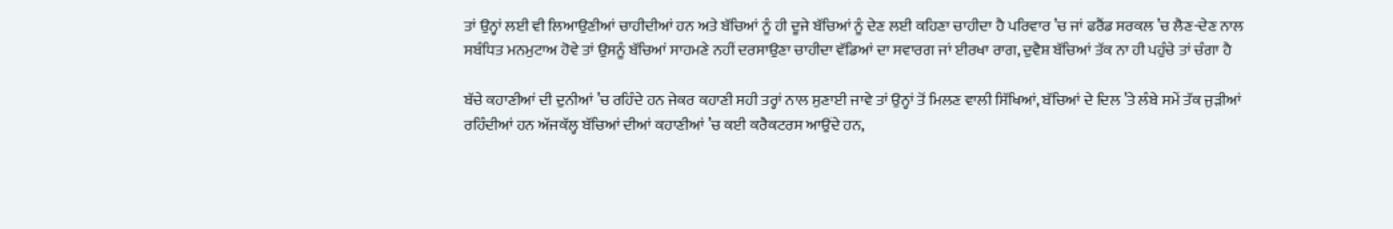ਤਾਂ ਉਨ੍ਹਾਂ ਲਈ ਵੀ ਲਿਆਉਣੀਆਂ ਚਾਹੀਦੀਆਂ ਹਨ ਅਤੇ ਬੱਚਿਆਂ ਨੂੰ ਹੀ ਦੂਜੇ ਬੱਚਿਆਂ ਨੂੰ ਦੇਣ ਲਈ ਕਹਿਣਾ ਚਾਹੀਦਾ ਹੈ ਪਰਿਵਾਰ ’ਚ ਜਾਂ ਫਰੈਂਡ ਸਰਕਲ ’ਚ ਲੈਣ-ਦੇਣ ਨਾਲ ਸਬੰਧਿਤ ਮਨਮੁਟਾਅ ਹੋਵੇ ਤਾਂ ਉਸਨੂੰ ਬੱਚਿਆਂ ਸਾਹਮਣੇ ਨਹੀਂ ਦਰਸਾਉਣਾ ਚਾਹੀਦਾ ਵੱਡਿਆਂ ਦਾ ਸਵਾਰਗ ਜਾਂ ਈਰਖਾ ਰਾਗ, ਦੁਵੈਸ਼ ਬੱਚਿਆਂ ਤੱਕ ਨਾ ਹੀ ਪਹੁੰਚੇ ਤਾਂ ਚੰਗਾ ਹੈ

ਬੱਚੇ ਕਹਾਣੀਆਂ ਦੀ ਦੁਨੀਆਂ ’ਚ ਰਹਿੰਦੇ ਹਨ ਜੇਕਰ ਕਹਾਣੀ ਸਹੀ ਤਰ੍ਹਾਂ ਨਾਲ ਸੁਣਾਈ ਜਾਵੇ ਤਾਂ ਉਨ੍ਹਾਂ ਤੋਂ ਮਿਲਣ ਵਾਲੀ ਸਿੱਖਿਆਂ, ਬੱਚਿਆਂ ਦੇ ਦਿਲ ’ਤੇ ਲੰਬੇ ਸਮੇਂ ਤੱਕ ਜੁੜੀਆਂ ਰਹਿੰਦੀਆਂ ਹਨ ਅੱਜਕੱਲ੍ਹ ਬੱਚਿਆਂ ਦੀਆਂ ਕਹਾਣੀਆਂ ’ਚ ਕਈ ਕਰੈਕਟਰਸ ਆਉਂਦੇ ਹਨ,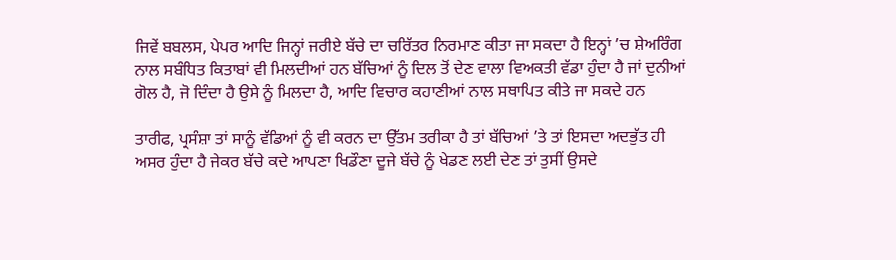ਜਿਵੇਂ ਬਬਲਸ, ਪੇਪਰ ਆਦਿ ਜਿਨ੍ਹਾਂ ਜਰੀਏ ਬੱਚੇ ਦਾ ਚਰਿੱਤਰ ਨਿਰਮਾਣ ਕੀਤਾ ਜਾ ਸਕਦਾ ਹੈ ਇਨ੍ਹਾਂ ’ਚ ਸ਼ੇਅਰਿੰਗ ਨਾਲ ਸਬੰਧਿਤ ਕਿਤਾਬਾਂ ਵੀ ਮਿਲਦੀਆਂ ਹਨ ਬੱਚਿਆਂ ਨੂੰ ਦਿਲ ਤੋਂ ਦੇਣ ਵਾਲਾ ਵਿਅਕਤੀ ਵੱਡਾ ਹੁੰਦਾ ਹੈ ਜਾਂ ਦੁਨੀਆਂ ਗੋਲ ਹੈ, ਜੋ ਦਿੰਦਾ ਹੈ ਉਸੇ ਨੂੰ ਮਿਲਦਾ ਹੈ, ਆਦਿ ਵਿਚਾਰ ਕਹਾਣੀਆਂ ਨਾਲ ਸਥਾਪਿਤ ਕੀਤੇ ਜਾ ਸਕਦੇ ਹਨ

ਤਾਰੀਫ, ਪ੍ਰਸੰਸ਼ਾ ਤਾਂ ਸਾਨੂੰ ਵੱਡਿਆਂ ਨੂੰ ਵੀ ਕਰਨ ਦਾ ਉੱਤਮ ਤਰੀਕਾ ਹੈ ਤਾਂ ਬੱਚਿਆਂ ’ਤੇ ਤਾਂ ਇਸਦਾ ਅਦਭੁੱਤ ਹੀ ਅਸਰ ਹੁੰਦਾ ਹੈ ਜੇਕਰ ਬੱਚੇ ਕਦੇ ਆਪਣਾ ਖਿਡੌਣਾ ਦੂਜੇ ਬੱਚੇ ਨੂੰ ਖੇਡਣ ਲਈ ਦੇਣ ਤਾਂ ਤੁਸੀਂ ਉਸਦੇ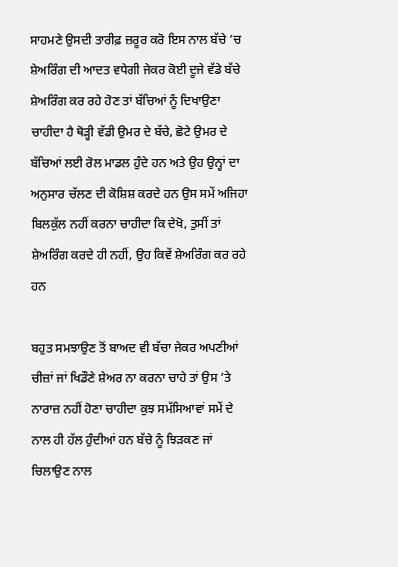ਸਾਹਮਣੇ ਉਸਦੀ ਤਾਰੀਫ਼ ਜ਼ਰੂਰ ਕਰੋ ਇਸ ਨਾਲ ਬੱਚੇ ’ਚ ਸ਼ੇਅਰਿੰਗ ਦੀ ਆਦਤ ਵਧੇਗੀ ਜੇਕਰ ਕੋਈ ਦੂਜੇ ਵੱਡੇ ਬੱਚੇ ਸ਼ੇਅਰਿੰਗ ਕਰ ਰਹੇ ਹੋਣ ਤਾਂ ਬੱਚਿਆਂ ਨੂੰ ਦਿਖਾਉਣਾ ਚਾਹੀਦਾ ਹੈ ਥੋੜ੍ਹੀ ਵੱਡੀ ਉਮਰ ਦੇ ਬੱਚੇ, ਛੋਟੇ ਉਮਰ ਦੇ ਬੱਚਿਆਂ ਲਈ ਰੋਲ ਮਾਡਲ ਹੁੰਦੇ ਹਨ ਅਤੇ ਉਹ ਉਨ੍ਹਾਂ ਦਾ ਅਨੁਸਾਰ ਚੱਲਣ ਦੀ ਕੋਸ਼ਿਸ਼ ਕਰਦੇ ਹਨ ਉਸ ਸਮੇਂ ਅਜਿਹਾ ਬਿਲਕੁੱਲ ਨਹੀਂ ਕਰਨਾ ਚਾਹੀਦਾ ਕਿ ਦੇਖੋ, ਤੁਸੀਂ ਤਾਂ ਸ਼ੇਅਰਿੰਗ ਕਰਦੇ ਹੀ ਨਹੀਂ, ਉਹ ਕਿਵੇਂ ਸ਼ੇਅਰਿੰਗ ਕਰ ਰਹੇ ਹਨ

ਬਹੁਤ ਸਮਝਾਉਣ ਤੋਂ ਬਾਅਦ ਵੀ ਬੱਚਾ ਜੇਕਰ ਅਪਣੀਆਂ ਚੀਜ਼ਾਂ ਜਾਂ ਖਿਡੌਣੇ ਸ਼ੇਅਰ ਨਾ ਕਰਨਾ ਚਾਹੇ ਤਾਂ ਉਸ ’ਤੇ ਨਾਰਾਜ਼ ਨਹੀਂ ਹੋਣਾ ਚਾਹੀਦਾ ਕੁਝ ਸਮੱਸਿਆਵਾਂ ਸਮੇਂ ਦੇ ਨਾਲ ਹੀ ਹੱਲ ਹੁੰਦੀਆਂ ਹਨ ਬੱਚੇ ਨੂੰ ਝਿੜਕਣ ਜਾਂ ਚਿਲਾਉਣ ਨਾਲ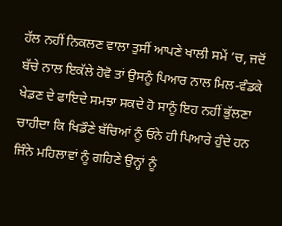ਹੱਲ ਨਹੀਂ ਨਿਕਲਣ ਵਾਲਾ ਤੁਸੀਂ ਆਪਣੇ ਖਾਲੀ ਸਮੇਂ ’ਚ, ਜਦੋਂ ਬੱਚੇ ਨਾਲ ਇਕੱਲੇ ਹੋਵੋ ਤਾਂ ਉਸਨੂੰ ਪਿਆਰ ਨਾਲ ਮਿਲ-ਵੰਡਕੇ ਖੇਡਣ ਦੇ ਫਾਇਦੇ ਸਮਝਾ ਸਕਦੇ ਹੋ ਸਾਨੂੰ ਇਹ ਨਹੀਂ ਭੁੱਲਣਾ ਚਾਹੀਦਾ ਕਿ ਖਿਡੌਣੇ ਬੱਚਿਆਂ ਨੂੰ ਓਨੇ ਹੀ ਪਿਆਰੇ ਹੁੰਦੇ ਹਨ ਜਿੰਨੇ ਮਹਿਲਾਵਾਂ ਨੂੰ ਗਹਿਣੇ ਉਨ੍ਹਾਂ ਨੂੰ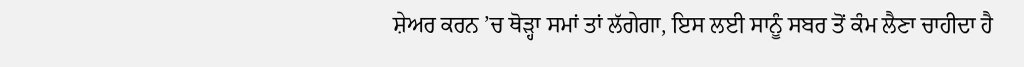ਸ਼ੇਅਰ ਕਰਨ ’ਚ ਥੋੜ੍ਹਾ ਸਮਾਂ ਤਾਂ ਲੱਗੇਗਾ, ਇਸ ਲਈ ਸਾਨੂੰ ਸਬਰ ਤੋਂ ਕੰਮ ਲੈਣਾ ਚਾਹੀਦਾ ਹੈ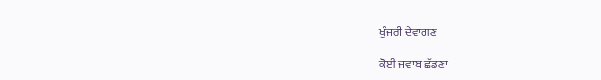ਖੁੰਜਰੀ ਦੇਵਾਗਣ

ਕੋਈ ਜਵਾਬ ਛੱਡਣਾ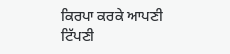ਕਿਰਪਾ ਕਰਕੇ ਆਪਣੀ ਟਿੱਪਣੀ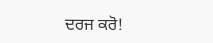ਦਰਜ ਕਰੋ!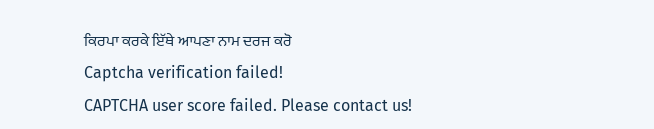ਕਿਰਪਾ ਕਰਕੇ ਇੱਥੇ ਆਪਣਾ ਨਾਮ ਦਰਜ ਕਰੋ
Captcha verification failed!
CAPTCHA user score failed. Please contact us!